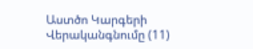Աստծո Կարգերի Վերականգնումը (11)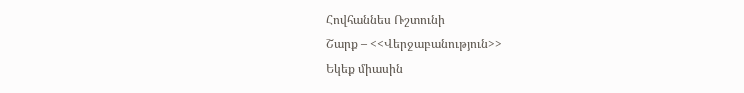Հովհաննես Ռշտունի
Շարք – <<Վերջաբանություն>>
Եկեք միասին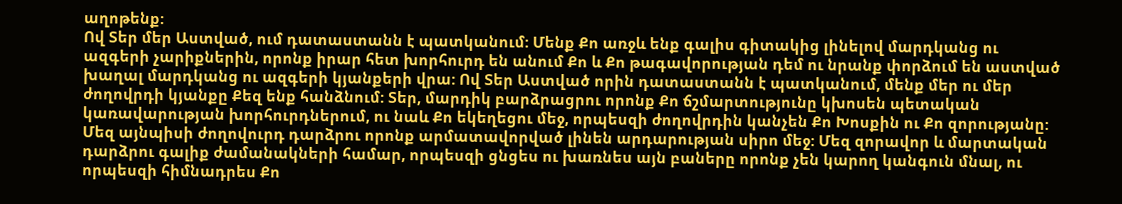աղոթենք:
Ով Տեր մեր Աստված, ում դատաստանն է պատկանում: Մենք Քո առջև ենք գալիս գիտակից լինելով մարդկանց ու ազգերի չարիքներին, որոնք իրար հետ խորհուրդ են անում Քո և Քո թագավորության դեմ ու նրանք փորձում են աստված խաղալ մարդկանց ու ազգերի կյանքերի վրա: Ով Տեր Աստված որին դատաստանն է պատկանում, մենք մեր ու մեր ժողովրդի կյանքը Քեզ ենք հանձնում: Տեր, մարդիկ բարձրացրու որոնք Քո ճշմարտությունը կխոսեն պետական կառավարության խորհուրդներում, ու նաև Քո եկեղեցու մեջ, որպեսզի ժողովրդին կանչեն Քո Խոսքին ու Քո զորությանը: Մեզ այնպիսի ժողովուրդ դարձրու որոնք արմատավորված լինեն արդարության սիրո մեջ: Մեզ զորավոր և մարտական դարձրու գալիք ժամանակների համար, որպեսզի ցնցես ու խառնես այն բաները որոնք չեն կարող կանգուն մնալ, ու որպեսզի հիմնադրես Քո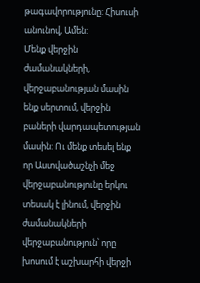թագավորությունը: Հիսուսի անունով, Ամեն:
Մենք վերջին ժամանակների, վերջաբանության մասին ենք սերտում, վերջին բաների վարդապետության մասին: Ու մենք տեսել ենք որ Աստվածաշնչի մեջ վերջաբանությունը երկու տեսակ է լինում, վերջին ժամանակների վերջաբանություն՝ որը խոսում է աշխարհի վերջի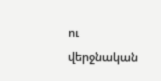ու վերջնական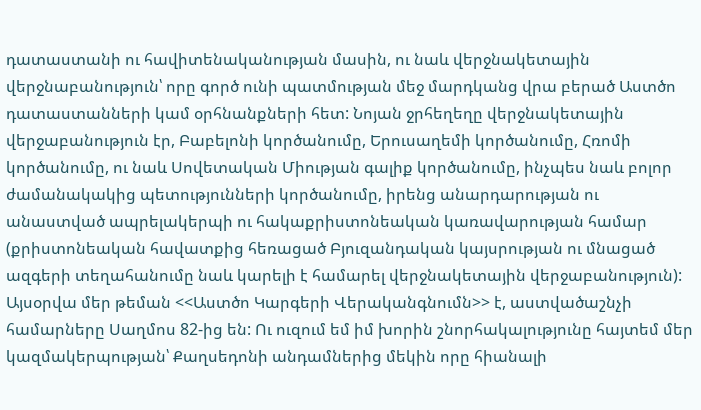դատաստանի ու հավիտենականության մասին, ու նաև վերջնակետային վերջնաբանություն՝ որը գործ ունի պատմության մեջ մարդկանց վրա բերած Աստծո դատաստանների կամ օրհնանքների հետ: Նոյան ջրհեղեղը վերջնակետային վերջաբանություն էր, Բաբելոնի կործանումը, Երուսաղեմի կործանումը, Հռոմի կործանումը, ու նաև Սովետական Միության գալիք կործանումը, ինչպես նաև բոլոր ժամանակակից պետությունների կործանումը, իրենց անարդարության ու անաստված ապրելակերպի ու հակաքրիստոնեական կառավարության համար (քրիստոնեական հավատքից հեռացած Բյուզանդական կայսրության ու մնացած ազգերի տեղահանումը նաև կարելի է համարել վերջնակետային վերջաբանություն):
Այսօրվա մեր թեման <<Աստծո Կարգերի Վերականգնումն>> է, աստվածաշնչի համարները Սաղմոս 82-ից են: Ու ուզում եմ իմ խորին շնորհակալությունը հայտեմ մեր կազմակերպության՝ Քաղսեդոնի անդամներից մեկին որը հիանալի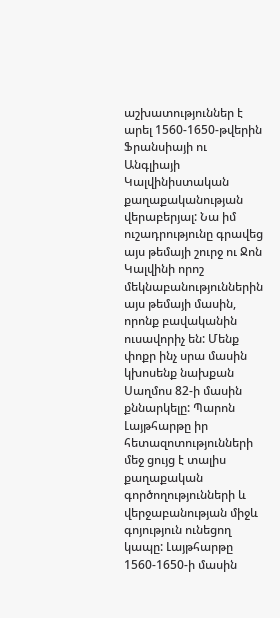աշխատություններ է արել 1560-1650-թվերին Ֆրանսիայի ու Անգլիայի Կալվինիստական քաղաքականության վերաբերյալ: Նա իմ ուշադրությունը գրավեց այս թեմայի շուրջ ու Ջոն Կալվինի որոշ մեկնաբանություններին այս թեմայի մասին, որոնք բավականին ուսավորիչ են: Մենք փոքր ինչ սրա մասին կխոսենք նախքան Սաղմոս 82-ի մասին քննարկելը: Պարոն Լայթհարթը իր հետազոտությունների մեջ ցույց է տալիս քաղաքական գործողությունների և վերջաբանության միջև գոյություն ունեցող կապը: Լայթհարթը 1560-1650-ի մասին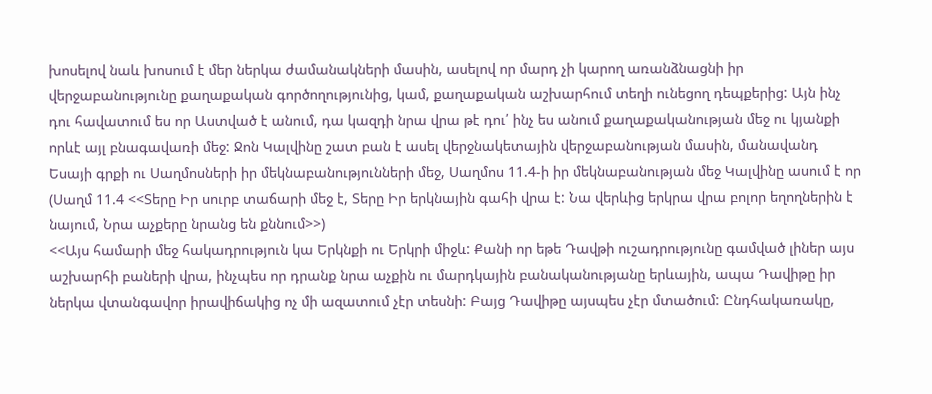խոսելով նաև խոսում է մեր ներկա ժամանակների մասին, ասելով որ մարդ չի կարող առանձնացնի իր վերջաբանությունը քաղաքական գործողությունից, կամ, քաղաքական աշխարհում տեղի ունեցող դեպքերից: Այն ինչ դու հավատում ես որ Աստված է անում, դա կազդի նրա վրա թէ դու՛ ինչ ես անում քաղաքականության մեջ ու կյանքի որևէ այլ բնագավառի մեջ: Ջոն Կալվինը շատ բան է ասել վերջնակետային վերջաբանության մասին, մանավանդ Եսայի գրքի ու Սաղմոսների իր մեկնաբանությունների մեջ, Սաղմոս 11.4-ի իր մեկնաբանության մեջ Կալվինը ասում է որ (Սաղմ 11.4 <<Տերը Իր սուրբ տաճարի մեջ է, Տերը Իր երկնային գահի վրա է: Նա վերևից երկրա վրա բոլոր եղողներին է նայում, Նրա աչքերը նրանց են քննում>>)
<<Այս համարի մեջ հակադրություն կա Երկնքի ու Երկրի միջև: Քանի որ եթե Դավթի ուշադրությունը գամված լիներ այս աշխարհի բաների վրա, ինչպես որ դրանք նրա աչքին ու մարդկային բանականությանը երևային, ապա Դավիթը իր ներկա վտանգավոր իրավիճակից ոչ մի ազատում չէր տեսնի: Բայց Դավիթը այսպես չէր մտածում: Ընդհակառակը,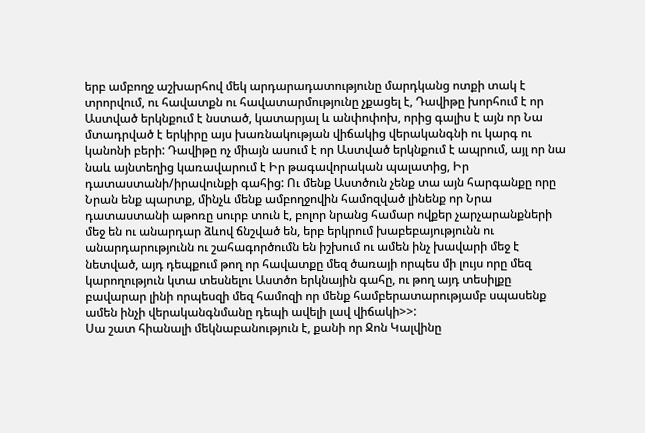երբ ամբողջ աշխարհով մեկ արդարադատությունը մարդկանց ոտքի տակ է տրորվում, ու հավատքն ու հավատարմությունը չքացել է, Դավիթը խորհում է որ Աստված երկնքում է նստած, կատարյալ և անփոփոխ, որից գալիս է այն որ Նա մտադրված է երկիրը այս խառնակության վիճակից վերականգնի ու կարգ ու կանոնի բերի: Դավիթը ոչ միայն ասում է որ Աստված երկնքում է ապրում, այլ որ նա նաև այնտեղից կառավարում է Իր թագավորական պալատից, Իր դատաստանի/իրավունքի գահից: Ու մենք Աստծուն չենք տա այն հարգանքը որը Նրան ենք պարտք, մինչև մենք ամբողջովին համոզված լինենք որ Նրա դատաստանի աթոռը սուրբ տուն է, բոլոր նրանց համար ովքեր չարչարանքների մեջ են ու անարդար ձևով ճնշված են, երբ երկրում խաբեբայությունն ու անարդարությունն ու շահագործումն են իշխում ու ամեն ինչ խավարի մեջ է նետված, այդ դեպքում թող որ հավատքը մեզ ծառայի որպես մի լույս որը մեզ կարողություն կտա տեսնելու Աստծո երկնային գահը, ու թող այդ տեսիլքը բավարար լինի որպեսզի մեզ համոզի որ մենք համբերատարությամբ սպասենք ամեն ինչի վերականգնմանը դեպի ավելի լավ վիճակի>>:
Սա շատ հիանալի մեկնաբանություն է, քանի որ Ջոն Կալվինը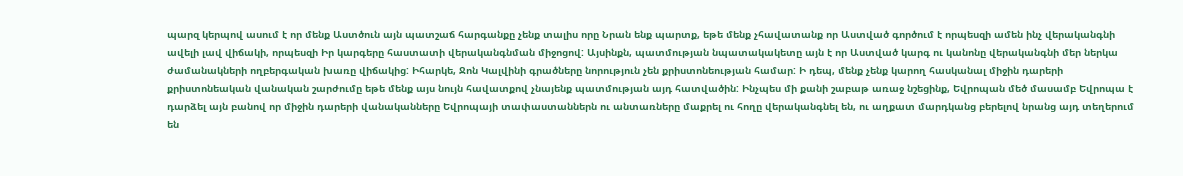պարզ կերպով ասում է որ մենք Աստծուն այն պատշաճ հարգանքը չենք տալիս որը Նրան ենք պարտք, եթե մենք չհավատանք որ Աստված գործում է որպեսզի ամեն ինչ վերականգնի ավելի լավ վիճակի, որպեսզի Իր կարգերը հաստատի վերականգնման միջոցով: Այսինքն, պատմության նպատակակետը այն է որ Աստված կարգ ու կանոնը վերականգնի մեր ներկա ժամանակների ողբերգական խառը վիճակից: Իհարկե, Ջոն Կալվինի գրածները նորություն չեն քրիստոնեության համար: Ի դեպ, մենք չենք կարող հասկանալ միջին դարերի քրիստոնեական վանական շարժումը եթե մենք այս նույն հավատքով չնայենք պատմության այդ հատվածին: Ինչպես մի քանի շաբաթ առաջ նշեցինք, Եվրոպան մեծ մասամբ Եվրոպա է դարձել այն բանով որ միջին դարերի վանականները Եվրոպայի տափաստաններն ու անտառները մաքրել ու հողը վերականգնել են, ու աղքատ մարդկանց բերելով նրանց այդ տեղերում են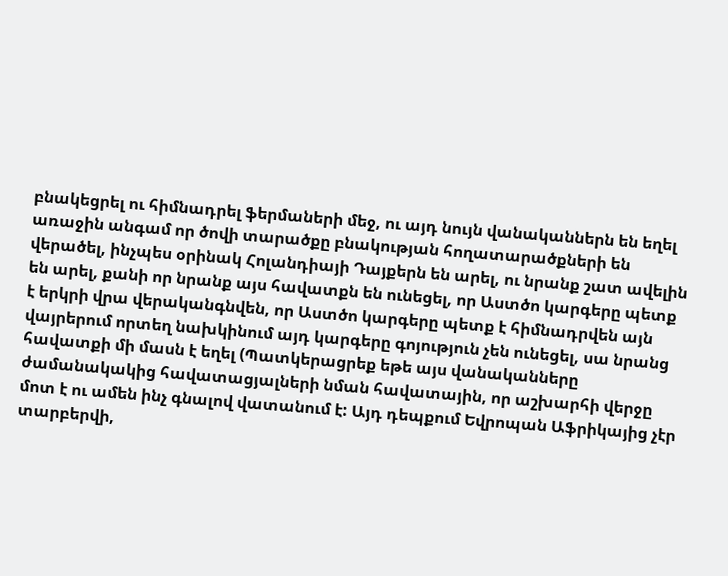բնակեցրել ու հիմնադրել ֆերմաների մեջ, ու այդ նույն վանականներն են եղել առաջին անգամ որ ծովի տարածքը բնակության հողատարածքների են վերածել, ինչպես օրինակ Հոլանդիայի Դայքերն են արել, ու նրանք շատ ավելին են արել, քանի որ նրանք այս հավատքն են ունեցել, որ Աստծո կարգերը պետք է երկրի վրա վերականգնվեն, որ Աստծո կարգերը պետք է հիմնադրվեն այն վայրերում որտեղ նախկինում այդ կարգերը գոյություն չեն ունեցել, սա նրանց հավատքի մի մասն է եղել (Պատկերացրեք եթե այս վանականները ժամանակակից հավատացյալների նման հավատային, որ աշխարհի վերջը մոտ է ու ամեն ինչ գնալով վատանում է: Այդ դեպքում Եվրոպան Աֆրիկայից չէր տարբերվի,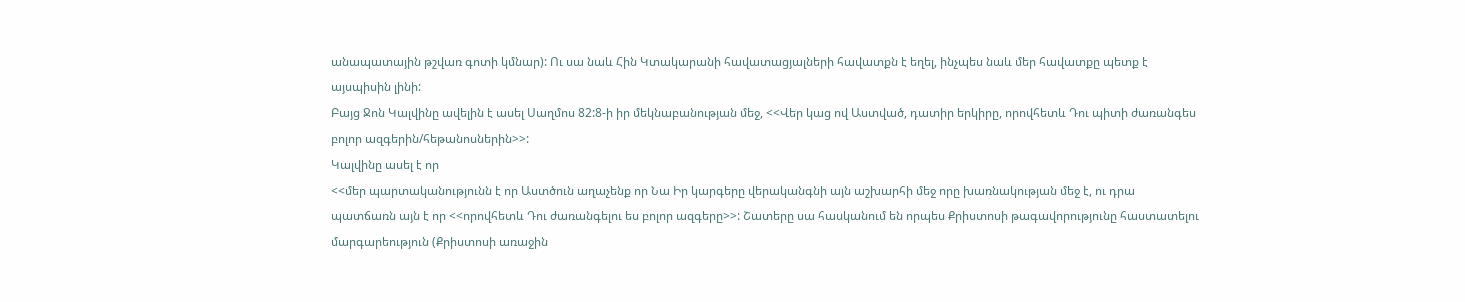անապատային թշվառ գոտի կմնար): Ու սա նաև Հին Կտակարանի հավատացյալների հավատքն է եղել, ինչպես նաև մեր հավատքը պետք է այսպիսին լինի:
Բայց Ջոն Կալվինը ավելին է ասել Սաղմոս 82:8-ի իր մեկնաբանության մեջ, <<Վեր կաց ով Աստված, դատիր երկիրը, որովհետև Դու պիտի ժառանգես բոլոր ազգերին/հեթանոսներին>>:
Կալվինը ասել է որ
<<մեր պարտականությունն է որ Աստծուն աղաչենք որ Նա Իր կարգերը վերականգնի այն աշխարհի մեջ որը խառնակության մեջ է, ու դրա պատճառն այն է որ <<որովհետև Դու ժառանգելու ես բոլոր ազգերը>>: Շատերը սա հասկանում են որպես Քրիստոսի թագավորությունը հաստատելու մարգարեություն (Քրիստոսի առաջին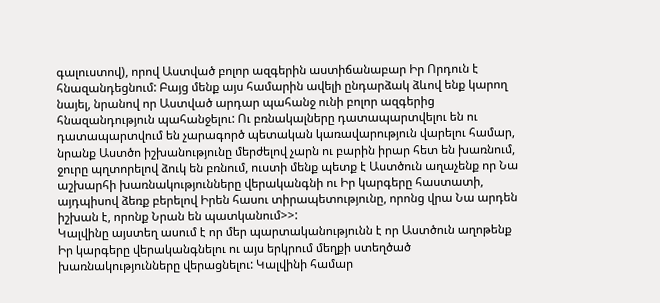գալուստով), որով Աստված բոլոր ազգերին աստիճանաբար Իր Որդուն է հնազանդեցնում: Բայց մենք այս համարին ավելի ընդարձակ ձևով ենք կարող նայել, նրանով որ Աստված արդար պահանջ ունի բոլոր ազգերից հնազանդություն պահանջելու: Ու բռնակալները դատապարտվելու են ու դատապարտվում են չարագործ պետական կառավարություն վարելու համար, նրանք Աստծո իշխանությունը մերժելով չարն ու բարին իրար հետ են խառնում, ջուրը պղտորելով ձուկ են բռնում, ուստի մենք պետք է Աստծուն աղաչենք որ Նա աշխարհի խառնակությունները վերականգնի ու Իր կարգերը հաստատի, այդպիսով ձեռք բերելով Իրեն հասու տիրապետությունը, որոնց վրա Նա արդեն իշխան է, որոնք Նրան են պատկանում>>:
Կալվինը այստեղ ասում է որ մեր պարտականությունն է որ Աստծուն աղոթենք Իր կարգերը վերականգնելու ու այս երկրում մեղքի ստեղծած խառնակությունները վերացնելու: Կալվինի համար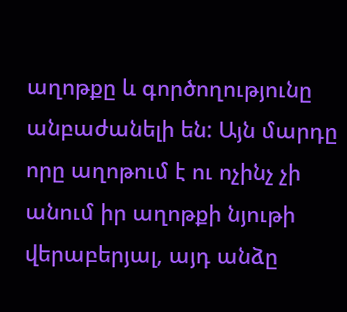աղոթքը և գործողությունը անբաժանելի են: Այն մարդը որը աղոթում է ու ոչինչ չի անում իր աղոթքի նյութի վերաբերյալ, այդ անձը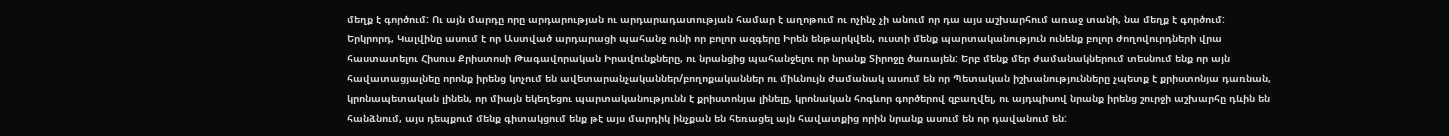մեղք է գործում: Ու այն մարդը որը արդարության ու արդարադատության համար է աղոթում ու ոչինչ չի անում որ դա այս աշխարհում առաջ տանի, նա մեղք է գործում:
Երկրորդ, Կալվինը ասում է որ Աստված արդարացի պահանջ ունի որ բոլոր ազգերը Իրեն ենթարկվեն, ուստի մենք պարտականություն ունենք բոլոր ժողովուրդների վրա հաստատելու Հիսուս Քրիստոսի Թագավորական Իրավունքները, ու նրանցից պահանջելու որ նրանք Տիրոջը ծառայեն: Երբ մենք մեր ժամանակներում տեսնում ենք որ այն հավատացյալնեը որոնք իրենց կոչում են ավետարանչականներ/բողոքականներ ու միևնույն ժամանակ ասում են որ Պետական իշխանությունները չպետք է քրիստոնյա դառնան, կրոնապետական լինեն, որ միայն եկեղեցու պարտականությունն է քրիստոնյա լինելը, կրոնական հոգևոր գործերով զբաղվել, ու այդպիսով նրանք իրենց շուրջի աշխարհը դևին են հանձնում, այս դեպքում մենք գիտակցում ենք թէ այս մարդիկ ինչքան են հեռացել այն հավատքից որին նրանք ասում են որ դավանում են: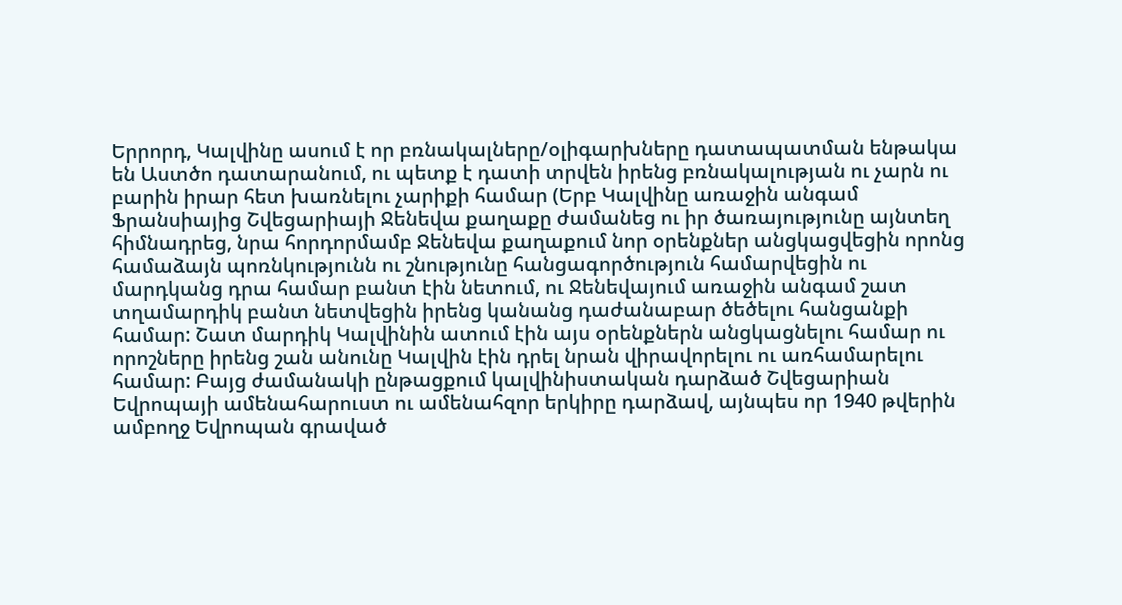Երրորդ, Կալվինը ասում է որ բռնակալները/օլիգարխները դատապատման ենթակա են Աստծո դատարանում, ու պետք է դատի տրվեն իրենց բռնակալության ու չարն ու բարին իրար հետ խառնելու չարիքի համար (Երբ Կալվինը առաջին անգամ Ֆրանսիայից Շվեցարիայի Ջենեվա քաղաքը ժամանեց ու իր ծառայությունը այնտեղ հիմնադրեց, նրա հորդորմամբ Ջենեվա քաղաքում նոր օրենքներ անցկացվեցին որոնց համաձայն պոռնկությունն ու շնությունը հանցագործություն համարվեցին ու մարդկանց դրա համար բանտ էին նետում, ու Ջենեվայում առաջին անգամ շատ տղամարդիկ բանտ նետվեցին իրենց կանանց դաժանաբար ծեծելու հանցանքի համար: Շատ մարդիկ Կալվինին ատում էին այս օրենքներն անցկացնելու համար ու որոշները իրենց շան անունը Կալվին էին դրել նրան վիրավորելու ու առհամարելու համար: Բայց ժամանակի ընթացքում կալվինիստական դարձած Շվեցարիան Եվրոպայի ամենահարուստ ու ամենահզոր երկիրը դարձավ, այնպես որ 1940 թվերին ամբողջ Եվրոպան գրաված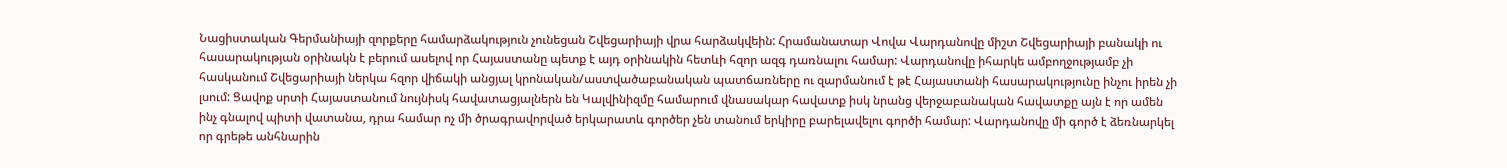Նացիստական Գերմանիայի զորքերը համարձակություն չունեցան Շվեցարիայի վրա հարձակվեին: Հրամանատար Վովա Վարդանովը միշտ Շվեցարիայի բանակի ու հասարակության օրինակն է բերում ասելով որ Հայաստանը պետք է այդ օրինակին հետևի հզոր ազգ դառնալու համար: Վարդանովը իհարկե ամբողջությամբ չի հասկանում Շվեցարիայի ներկա հզոր վիճակի անցյալ կրոնական/աստվածաբանական պատճառները ու զարմանում է թէ Հայաստանի հասարակությունը ինչու իրեն չի լսում: Ցավոք սրտի Հայաստանում նույնիսկ հավատացյալներն են Կալվինիզմը համարում վնասակար հավատք իսկ նրանց վերջաբանական հավատքը այն է որ ամեն ինչ գնալով պիտի վատանա, դրա համար ոչ մի ծրագրավորված երկարատև գործեր չեն տանում երկիրը բարելավելու գործի համար: Վարդանովը մի գործ է ձեռնարկել որ գրեթե անհնարին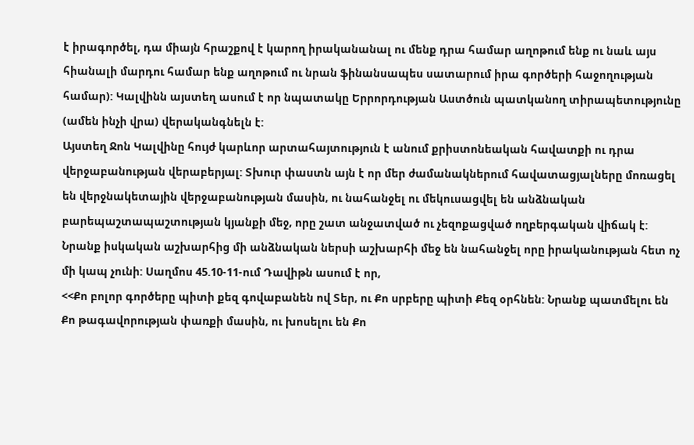է իրագործել, դա միայն հրաշքով է կարող իրականանալ ու մենք դրա համար աղոթում ենք ու նաև այս հիանալի մարդու համար ենք աղոթում ու նրան ֆինանսապես սատարում իրա գործերի հաջողության համար): Կալվինն այստեղ ասում է որ նպատակը Երրորդության Աստծուն պատկանող տիրապետությունը (ամեն ինչի վրա) վերականգնելն է:
Այստեղ Ջոն Կալվինը հույժ կարևոր արտահայտություն է անում քրիստոնեական հավատքի ու դրա վերջաբանության վերաբերյալ: Տխուր փաստն այն է որ մեր ժամանակներում հավատացյալները մոռացել են վերջնակետային վերջաբանության մասին, ու նահանջել ու մեկուսացվել են անձնական բարեպաշտապաշտության կյանքի մեջ, որը շատ անջատված ու չեզոքացված ողբերգական վիճակ է: Նրանք իսկական աշխարհից մի անձնական ներսի աշխարհի մեջ են նահանջել որը իրականության հետ ոչ մի կապ չունի: Սաղմոս 45.10-11-ում Դավիթն ասում է որ,
<<Քո բոլոր գործերը պիտի քեզ գովաբանեն ով Տեր, ու Քո սրբերը պիտի Քեզ օրհնեն: Նրանք պատմելու են Քո թագավորության փառքի մասին, ու խոսելու են Քո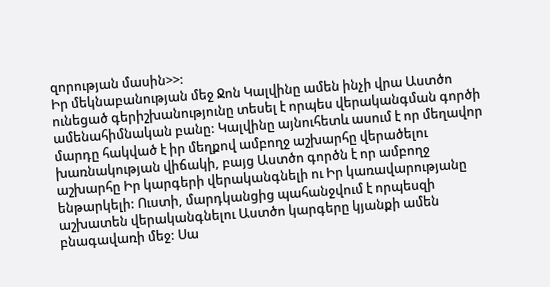զորության մասին>>:
Իր մեկնաբանության մեջ Ջոն Կալվինը ամեն ինչի վրա Աստծո ունեցած գերիշխանությունը տեսել է որպես վերականգման գործի ամենահիմնական բանը: Կալվինը այնուհետև ասում է որ մեղավոր մարդը հակված է իր մեղքով ամբողջ աշխարհը վերածելու խառնակության վիճակի, բայց Աստծո գործն է որ ամբողջ աշխարհը Իր կարգերի վերականգնելի ու Իր կառավարությանը ենթարկելի: Ուստի, մարդկանցից պահանջվում է որպեսզի աշխատեն վերականգնելու Աստծո կարգերը կյանքի ամեն բնագավառի մեջ: Սա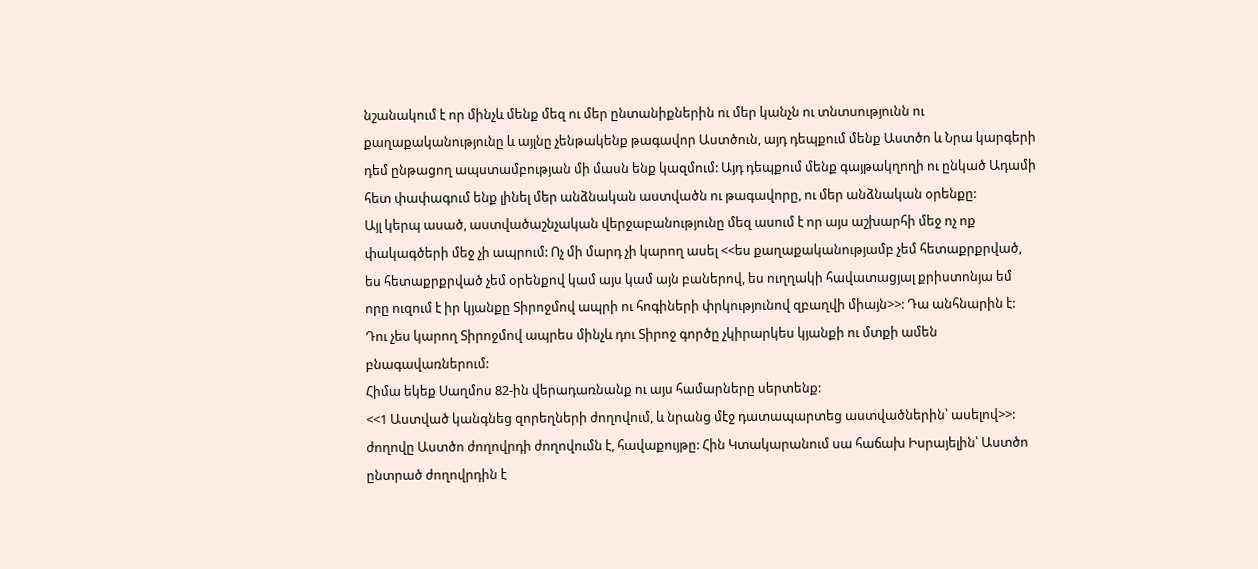նշանակում է որ մինչև մենք մեզ ու մեր ընտանիքներին ու մեր կանչն ու տնտսությունն ու քաղաքականությունը և այլնը չենթակենք թագավոր Աստծուն, այդ դեպքում մենք Աստծո և Նրա կարգերի դեմ ընթացող ապստամբության մի մասն ենք կազմում: Այդ դեպքում մենք գայթակղողի ու ընկած Ադամի հետ փափագում ենք լինել մեր անձնական աստվածն ու թագավորը, ու մեր անձնական օրենքը:
Այլ կերպ ասած, աստվածաշնչական վերջաբանությունը մեզ ասում է որ այս աշխարհի մեջ ոչ ոք փակագծերի մեջ չի ապրում: Ոչ մի մարդ չի կարող ասել <<ես քաղաքականությամբ չեմ հետաքրքրված, ես հետաքրքրված չեմ օրենքով կամ այս կամ այն բաներով, ես ուղղակի հավատացյալ քրիստոնյա եմ որը ուզում է իր կյանքը Տիրոջմով ապրի ու հոգիների փրկությունով զբաղվի միայն>>: Դա անհնարին է: Դու չես կարող Տիրոջմով ապրես մինչև դու Տիրոջ գործը չկիրարկես կյանքի ու մտքի ամեն բնագավառներում:
Հիմա եկեք Սաղմոս 82-ին վերադառնանք ու այս համարները սերտենք:
<<1 Աստված կանգնեց զորեղների ժողովում, և նրանց մէջ դատապարտեց աստվածներին՝ ասելով>>: ժողովը Աստծո ժողովրդի ժողովումն է, հավաքույթը: Հին Կտակարանում սա հաճախ Իսրայելին՝ Աստծո ընտրած ժողովրդին է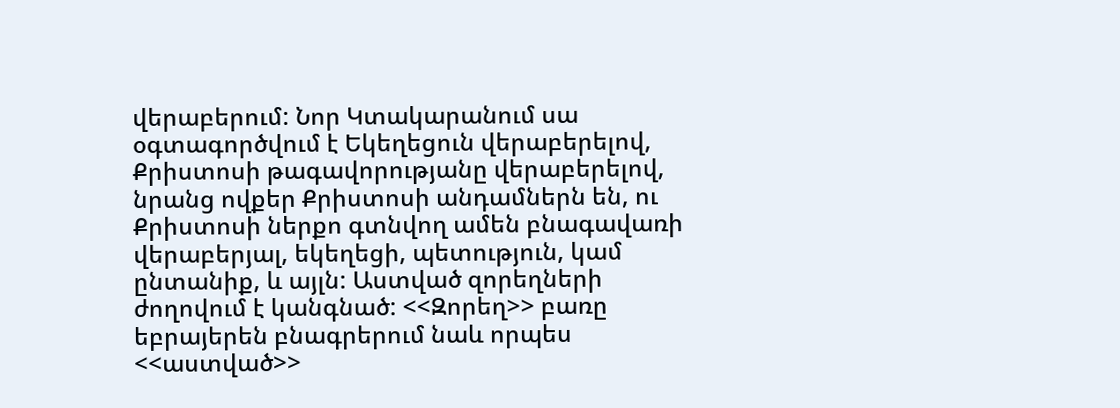վերաբերում: Նոր Կտակարանում սա օգտագործվում է Եկեղեցուն վերաբերելով, Քրիստոսի թագավորությանը վերաբերելով, նրանց ովքեր Քրիստոսի անդամներն են, ու Քրիստոսի ներքո գտնվող ամեն բնագավառի վերաբերյալ, եկեղեցի, պետություն, կամ ընտանիք, և այլն: Աստված զորեղների ժողովում է կանգնած: <<Զորեղ>> բառը եբրայերեն բնագրերում նաև որպես <<աստված>>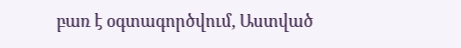բառ է օգտագործվում, Աստված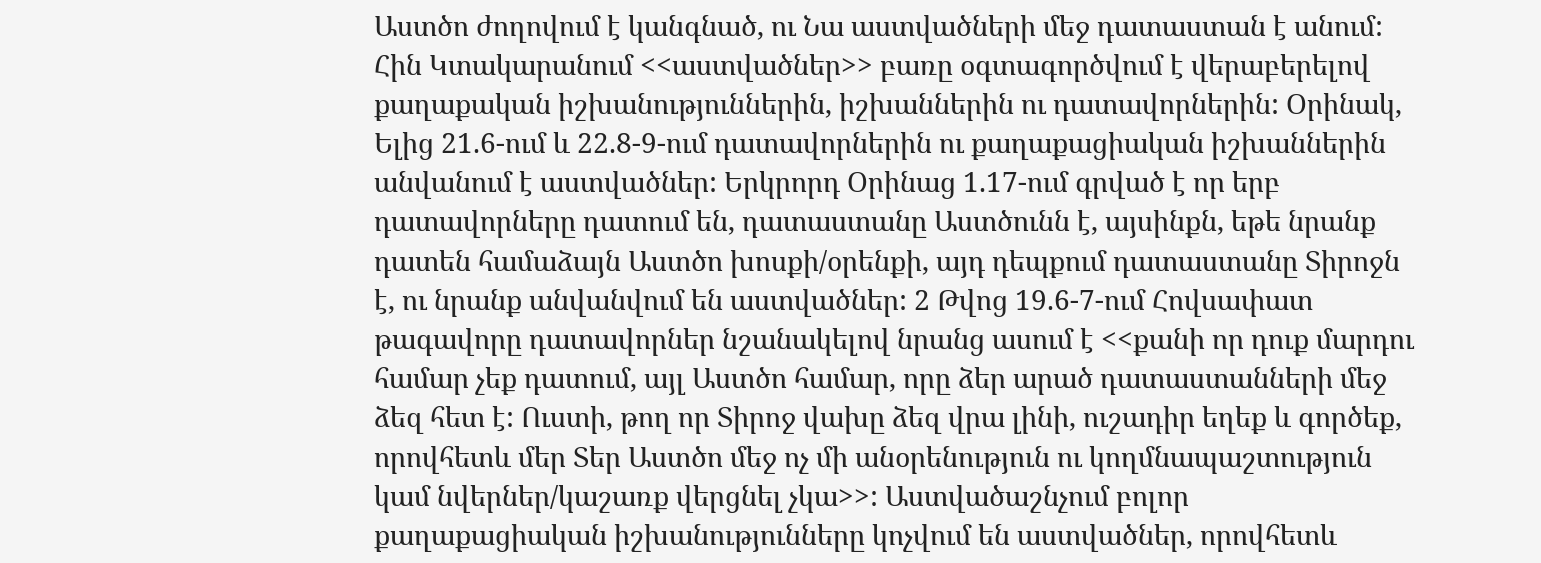Աստծո ժողովում է կանգնած, ու Նա աստվածների մեջ դատաստան է անում: Հին Կտակարանում <<աստվածներ>> բառը օգտագործվում է վերաբերելով քաղաքական իշխանություններին, իշխաններին ու դատավորներին: Օրինակ, Ելից 21.6-ում և 22.8-9-ում դատավորներին ու քաղաքացիական իշխաններին անվանում է աստվածներ: Երկրորդ Օրինաց 1.17-ում գրված է որ երբ դատավորները դատում են, դատաստանը Աստծունն է, այսինքն, եթե նրանք դատեն համաձայն Աստծո խոսքի/օրենքի, այդ դեպքում դատաստանը Տիրոջն է, ու նրանք անվանվում են աստվածներ: 2 Թվոց 19.6-7-ում Հովսափատ թագավորը դատավորներ նշանակելով նրանց ասում է <<քանի որ դուք մարդու համար չեք դատում, այլ Աստծո համար, որը ձեր արած դատաստանների մեջ ձեզ հետ է: Ուստի, թող որ Տիրոջ վախը ձեզ վրա լինի, ուշադիր եղեք և գործեք, որովհետև մեր Տեր Աստծո մեջ ոչ մի անօրենություն ու կողմնապաշտություն կամ նվերներ/կաշառք վերցնել չկա>>: Աստվածաշնչում բոլոր քաղաքացիական իշխանությունները կոչվում են աստվածներ, որովհետև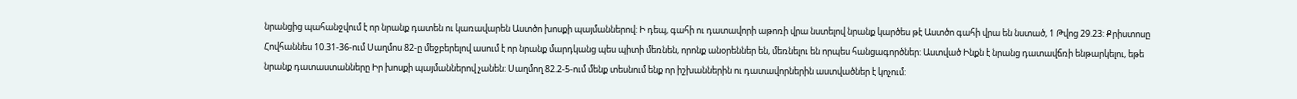նրանցից պահանջվում է որ նրանք դատեն ու կառավարեն Աստծո խոսքի պայմաններով: Ի դեպ, գահի ու դատավորի աթոռի վրա նստելով նրանք կարծես թէ Աստծո գահի վրա են նստած, 1 Թվոց 29.23: Քրիստոսը Հովհաննես 10.31-36-ում Սաղմոս 82-ը մեջբերելով ասում է որ նրանք մարդկանց պես պիտի մեռնեն, որոնք անօրեններ են, մեռնելու են որպես հանցագործներ: Աստված Ինքն է նրանց դատավճռի ենթարկելու, եթե նրանք դատաստանները Իր խոսքի պայմաններով չանեն: Սաղմող 82.2-5-ում մենք տեսնում ենք որ իշխաններին ու դատավորներին աստվածներ է կոչում: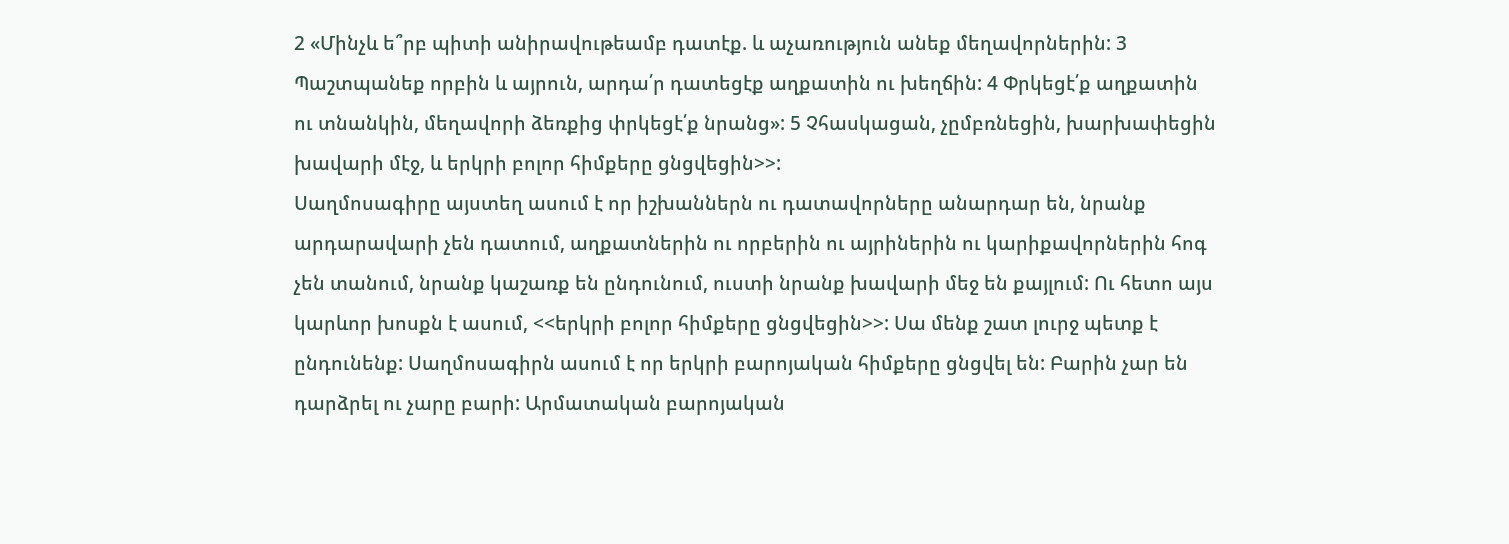2 «Մինչև ե՞րբ պիտի անիրավութեամբ դատէք. և աչառություն անեք մեղավորներին: 3 Պաշտպանեք որբին և այրուն, արդա՛ր դատեցէք աղքատին ու խեղճին: 4 Փրկեցէ՛ք աղքատին ու տնանկին, մեղավորի ձեռքից փրկեցէ՛ք նրանց»: 5 Չհասկացան, չըմբռնեցին, խարխափեցին խավարի մէջ, և երկրի բոլոր հիմքերը ցնցվեցին>>:
Սաղմոսագիրը այստեղ ասում է որ իշխաններն ու դատավորները անարդար են, նրանք արդարավարի չեն դատում, աղքատներին ու որբերին ու այրիներին ու կարիքավորներին հոգ չեն տանում, նրանք կաշառք են ընդունում, ուստի նրանք խավարի մեջ են քայլում: Ու հետո այս կարևոր խոսքն է ասում, <<երկրի բոլոր հիմքերը ցնցվեցին>>: Սա մենք շատ լուրջ պետք է ընդունենք: Սաղմոսագիրն ասում է որ երկրի բարոյական հիմքերը ցնցվել են: Բարին չար են դարձրել ու չարը բարի: Արմատական բարոյական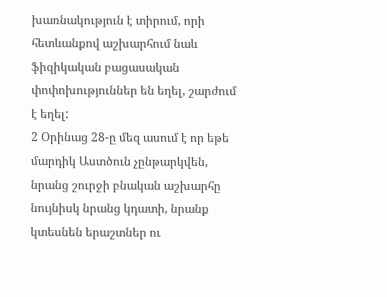խառնակություն է տիրում, որի հետևանքով աշխարհում նաև ֆիզիկական բացասական փոփոխություններ են եղել, շարժում է եղել:
2 Օրինաց 28-ը մեզ ասում է որ եթե մարդիկ Աստծուն չընթարկվեն, նրանց շուրջի բնական աշխարհը նույնիսկ նրանց կդատի, նրանք կտեսնեն երաշտներ ու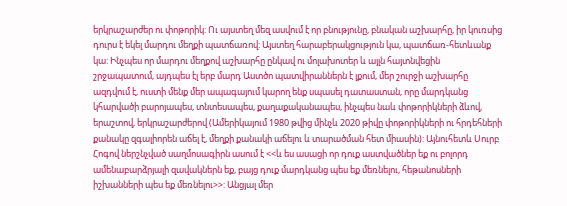երկրաշարժեր ու փոթորիկ: Ու այստեղ մեզ ասվում է որ բնությունը, բնական աշխարհը, իր կուռսից դուրս է եկել մարդու մեղքի պատճառով: Այստեղ հարաբերակցություն կա, պատճառ-հետևանք կա: Ինչպես որ մարդու մեղքով աշխարհը ընկավ ու մոլախոտեր և այլն հայտնվեցին շրջապատում, այդպես էլ երբ մարդ Աստծո պատվիրաններն է լքում, մեր շուրջի աշխարհը ազդվում է, ուստի մենք մեր ապագայում կարող ենք սպասել դատաստան, որը մարդկանց կհարվածի բարոյապես, տնտեսապես, քաղաքականապես, ինչպես նաև փոթորիկների ձևով, երաշտով, երկրաշարժերով (Ամերիկայում 1980 թվից մինչև 2020 թիվը փոթորիկների ու հրդեհների քանակը զգալիորեն աճել է, մեղքի քանակի աճելու և տարածման հետ միասին): Այնուհետև Սուրբ Հոգով ներշնչված սաղմոսագիրն ասում է <<և ես ասացի որ դուք աստվածներ եք ու բոլորդ ամենաբարձրյալի զավակներն եք, բայց դուք մարդկանց պես եք մեռնելու, հեթանոսների իշխանների պես եք մեռնելու>>: Անցյալ մեր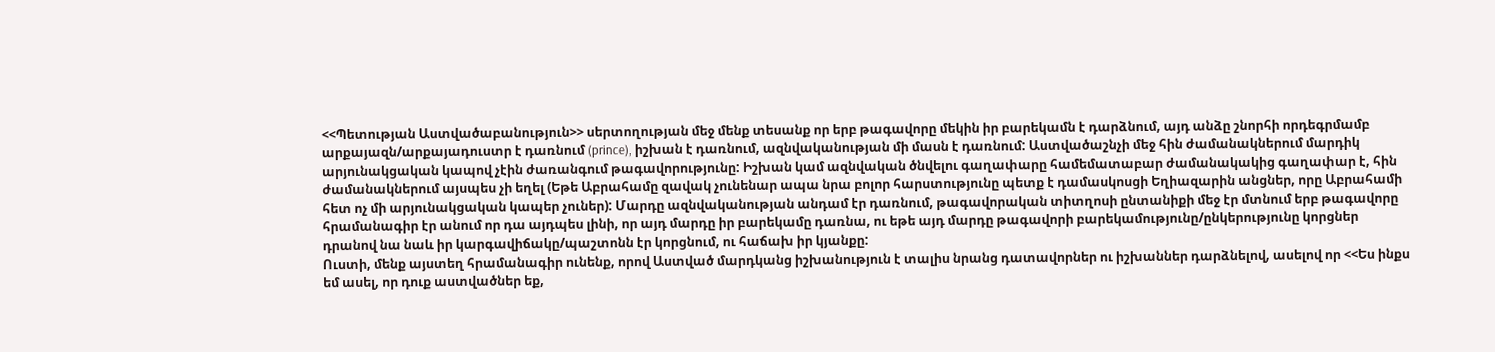<<Պետության Աստվածաբանություն>> սերտողության մեջ մենք տեսանք որ երբ թագավորը մեկին իր բարեկամն է դարձնում, այդ անձը շնորհի որդեգրմամբ արքայազն/արքայադուստր է դառնում (prince), իշխան է դառնում, ազնվականության մի մասն է դառնում: Աստվածաշնչի մեջ հին ժամանակներում մարդիկ արյունակցական կապով չէին ժառանգում թագավորությունը: Իշխան կամ ազնվական ծնվելու գաղափարը համեմատաբար ժամանակակից գաղափար է, հին ժամանակներում այսպես չի եղել (Եթե Աբրահամը զավակ չունենար ապա նրա բոլոր հարստությունը պետք է դամասկոսցի Եղիազարին անցներ, որը Աբրահամի հետ ոչ մի արյունակցական կապեր չուներ): Մարդը ազնվականության անդամ էր դառնում, թագավորական տիտղոսի ընտանիքի մեջ էր մտնում երբ թագավորը հրամանագիր էր անում որ դա այդպես լինի, որ այդ մարդը իր բարեկամը դառնա, ու եթե այդ մարդը թագավորի բարեկամությունը/ընկերությունը կորցներ դրանով նա նաև իր կարգավիճակը/պաշտոնն էր կորցնում, ու հաճախ իր կյանքը:
Ուստի, մենք այստեղ հրամանագիր ունենք, որով Աստված մարդկանց իշխանություն է տալիս նրանց դատավորներ ու իշխաններ դարձնելով, ասելով որ <<Ես ինքս եմ ասել, որ դուք աստվածներ եք,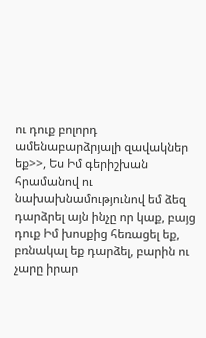ու դուք բոլորդ ամենաբարձրյալի զավակներ եք>>, Ես Իմ գերիշխան հրամանով ու նախախնամությունով եմ ձեզ դարձրել այն ինչը որ կաք, բայց դուք Իմ խոսքից հեռացել եք, բռնակալ եք դարձել, բարին ու չարը իրար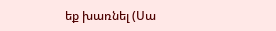եք խառնել (Սա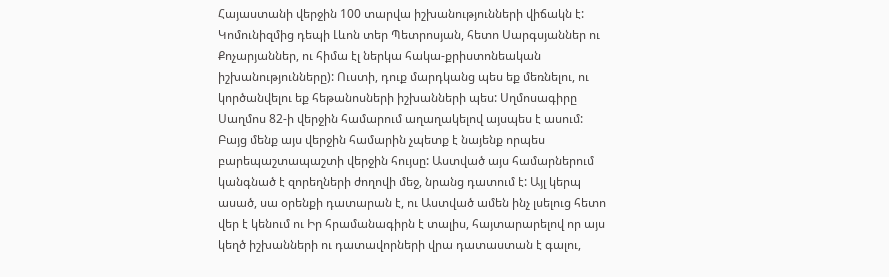Հայաստանի վերջին 100 տարվա իշխանությունների վիճակն է: Կոմունիզմից դեպի Լևոն տեր Պետրոսյան, հետո Սարգսյաններ ու Քոչարյաններ, ու հիմա էլ ներկա հակա-քրիստոնեական իշխանությունները): Ուստի, դուք մարդկանց պես եք մեռնելու, ու կործանվելու եք հեթանոսների իշխանների պես: Սղմոսագիրը Սաղմոս 82-ի վերջին համարում աղաղակելով այսպես է ասում: Բայց մենք այս վերջին համարին չպետք է նայենք որպես բարեպաշտապաշտի վերջին հույսը: Աստված այս համարներում կանգնած է զորեղների ժողովի մեջ, նրանց դատում է: Այլ կերպ ասած, սա օրենքի դատարան է, ու Աստված ամեն ինչ լսելուց հետո վեր է կենում ու Իր հրամանագիրն է տալիս, հայտարարելով որ այս կեղծ իշխանների ու դատավորների վրա դատաստան է գալու,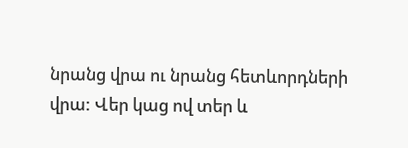նրանց վրա ու նրանց հետևորդների վրա: Վեր կաց ով տեր և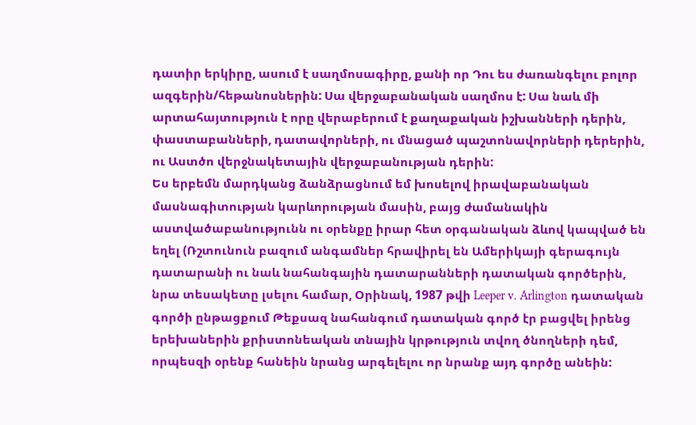դատիր երկիրը, ասում է սաղմոսագիրը, քանի որ Դու ես ժառանգելու բոլոր ազգերին/հեթանոսներին: Սա վերջաբանական սաղմոս է: Սա նաև մի արտահայտություն է որը վերաբերում է քաղաքական իշխանների դերին, փաստաբանների, դատավորների, ու մնացած պաշտոնավորների դերերին, ու Աստծո վերջնակետային վերջաբանության դերին:
Ես երբեմն մարդկանց ձանձրացնում եմ խոսելով իրավաբանական մասնագիտության կարևորության մասին, բայց ժամանակին աստվածաբանությունն ու օրենքը իրար հետ օրգանական ձևով կապված են եղել (Ռշտունուն բազում անգամներ հրավիրել են Ամերիկայի գերագույն դատարանի ու նաև նահանգային դատարանների դատական գործերին, նրա տեսակետը լսելու համար, Օրինակ, 1987 թվի Leeper v. Arlington դատական գործի ընթացքում Թեքսազ նահանգում դատական գործ էր բացվել իրենց երեխաներին քրիստոնեական տնային կրթություն տվող ծնողների դեմ, որպեսզի օրենք հանեին նրանց արգելելու որ նրանք այդ գործը անեին: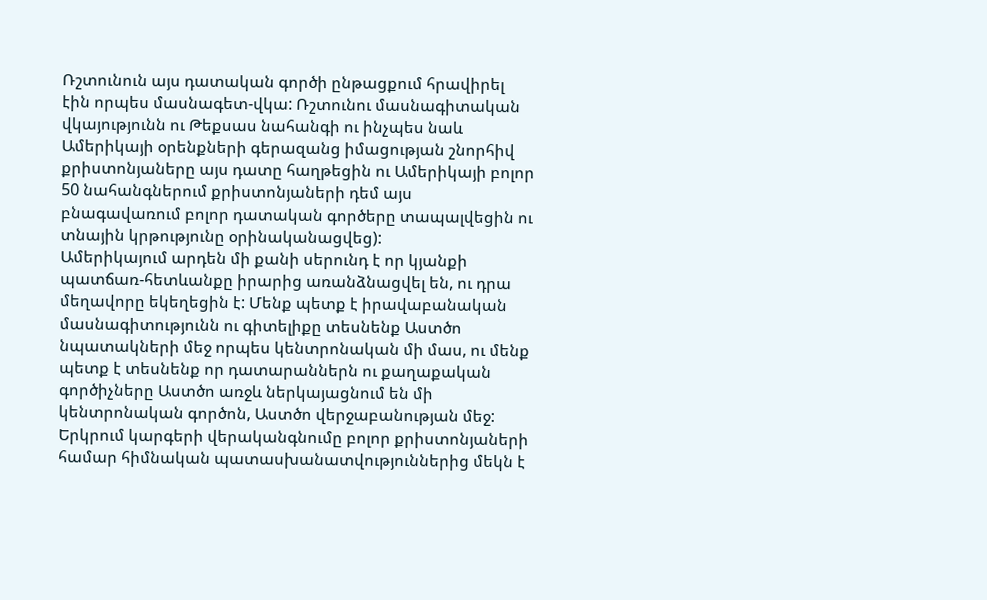Ռշտունուն այս դատական գործի ընթացքում հրավիրել էին որպես մասնագետ-վկա: Ռշտունու մասնագիտական վկայությունն ու Թեքսաս նահանգի ու ինչպես նաև Ամերիկայի օրենքների գերազանց իմացության շնորհիվ քրիստոնյաները այս դատը հաղթեցին ու Ամերիկայի բոլոր 50 նահանգներում քրիստոնյաների դեմ այս բնագավառում բոլոր դատական գործերը տապալվեցին ու տնային կրթությունը օրինականացվեց):
Ամերիկայում արդեն մի քանի սերունդ է որ կյանքի պատճառ-հետևանքը իրարից առանձնացվել են, ու դրա մեղավորը եկեղեցին է: Մենք պետք է իրավաբանական մասնագիտությունն ու գիտելիքը տեսնենք Աստծո նպատակների մեջ որպես կենտրոնական մի մաս, ու մենք պետք է տեսնենք որ դատարաններն ու քաղաքական գործիչները Աստծո առջև ներկայացնում են մի կենտրոնական գործոն, Աստծո վերջաբանության մեջ: Երկրում կարգերի վերականգնումը բոլոր քրիստոնյաների համար հիմնական պատասխանատվություններից մեկն է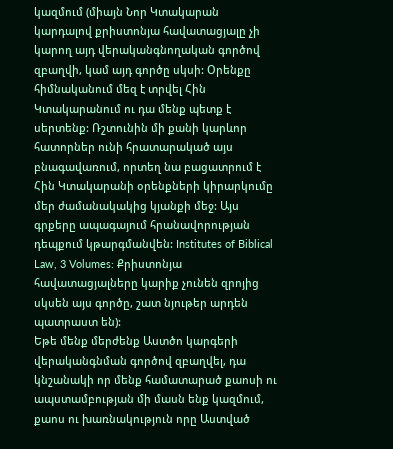կազմում (միայն Նոր Կտակարան կարդալով քրիստոնյա հավատացյալը չի կարող այդ վերականգնողական գործով զբաղվի, կամ այդ գործը սկսի: Օրենքը հիմնականում մեզ է տրվել Հին Կտակարանում ու դա մենք պետք է սերտենք: Ռշտունին մի քանի կարևոր հատորներ ունի հրատարակած այս բնագավառում, որտեղ նա բացատրում է Հին Կտակարանի օրենքների կիրարկումը մեր ժամանակակից կյանքի մեջ: Այս գրքերը ապագայում հրանավորության դեպքում կթարգմանվեն: Institutes of Biblical Law, 3 Volumes: Քրիստոնյա հավատացյալները կարիք չունեն զրոյից սկսեն այս գործը, շատ նյութեր արդեն պատրաստ են):
Եթե մենք մերժենք Աստծո կարգերի վերականգնման գործով զբաղվել, դա կնշանակի որ մենք համատարած քաոսի ու ապստամբության մի մասն ենք կազմում, քաոս ու խառնակություն որը Աստված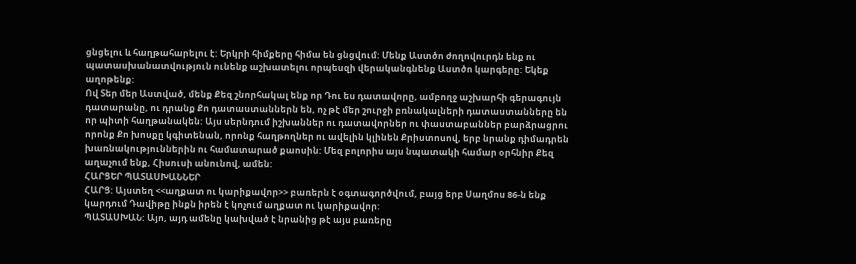ցնցելու և հաղթահարելու է: Երկրի հիմքերը հիմա են ցնցվում: Մենք Աստծո ժողովուրդն ենք ու պատասխանատվություն ունենք աշխատելու որպեսզի վերականգնենք Աստծո կարգերը: Եկեք աղոթենք:
Ով Տեր մեր Աստված, մենք Քեզ շնորհակալ ենք որ Դու ես դատավորը, ամբողջ աշխարհի գերագույն դատարանը, ու դրանք Քո դատաստաններն են, ոչ թէ մեր շուրջի բռնակալների դատաստանները են որ պիտի հաղթանակեն: Այս սերնդում իշխաններ ու դատավորներ ու փաստաբաններ բարձրացրու որոնք Քո խոսքը կգիտենան, որոնք հաղթողներ ու ավելին կլինեն Քրիստոսով, երբ նրանք դիմադրեն խառնակություններին ու համատարած քաոսին: Մեզ բոլորիս այս նպատակի համար օրհնիր Քեզ աղաչում ենք, Հիսուսի անունով, ամեն:
ՀԱՐՑԵՐ ՊԱՏԱՍԽԱՆՆԵՐ
ՀԱՐՑ: Այստեղ <<աղքատ ու կարիքավոր>> բառերն է օգտագործվում, բայց երբ Սաղմոս 86-ն ենք կարդում Դավիթը ինքն իրեն է կոչում աղքատ ու կարիքավոր:
ՊԱՏԱՍԽԱՆ: Այո, այդ ամենը կախված է նրանից թէ այս բառերը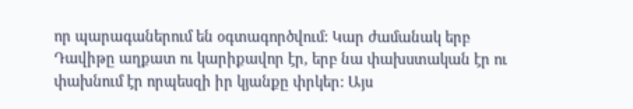որ պարագաներում են օգտագործվում: Կար ժամանակ երբ Դավիթը աղքատ ու կարիքավոր էր, երբ նա փախստական էր ու փախնում էր որպեսզի իր կյանքը փրկեր: Այս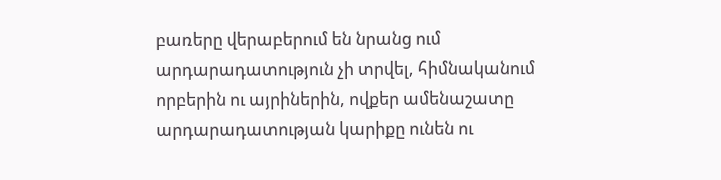բառերը վերաբերում են նրանց ում արդարադատություն չի տրվել, հիմնականում որբերին ու այրիներին, ովքեր ամենաշատը արդարադատության կարիքը ունեն ու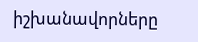իշխանավորները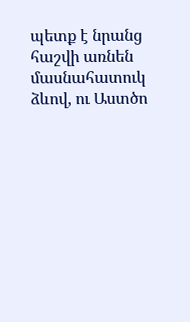պետք է նրանց հաշվի առնեն մասնահատուկ ձևով, ու Աստծո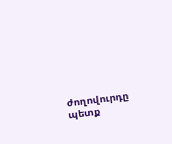ժողովուրդը պետք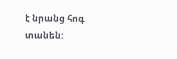է նրանց հոգ տանեն: